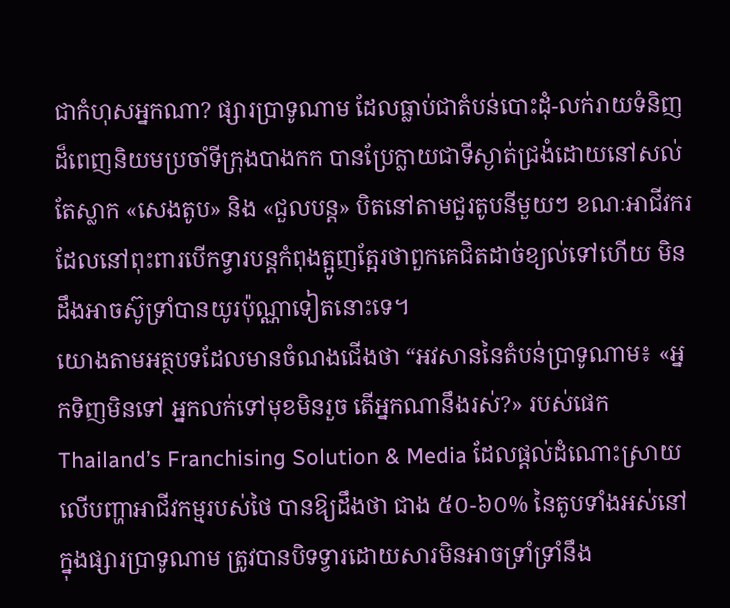ជាកំហុសអ្នកណា? ផ្សារប្រាទូណាម ដែលធ្លាប់ជាតំបន់បោះដុំ-លក់រាយទំនិញដ៏ពេញនិយមប្រចាំទីក្រុងបាងកក បានប្រែក្លាយជាទីស្ងាត់ជ្រងំដោយនៅសល់តែស្លាក «សេងតូប» និង «ជួលបន្ត» បិតនៅតាមជួរតូបនីមួយៗ ខណៈអាជីវករដែលនៅពុះពារបើកទ្វារបន្តកំពុងត្អូញត្អែរថាពួកគេជិតដាច់ខ្យល់ទៅហើយ មិនដឹងអាចស៊ូទ្រាំបានយូរប៉ុណ្ណាទៀតនោះទេ។
យោងតាមអត្ថបទដែលមានចំណងជើងថា “អវសាននៃតំបន់ប្រាទូណាម៖ «អ្នកទិញមិនទៅ អ្នកលក់ទៅមុខមិនរួច តើអ្នកណានឹងរស់?» របស់ផេក Thailand’s Franchising Solution & Media ដែលផ្ដល់ដំណោះស្រាយលើបញ្ហាអាជីវកម្មរបស់ថៃ បានឱ្យដឹងថា ជាង ៥០-៦០% នៃតូបទាំងអស់នៅក្នុងផ្សារប្រាទូណាម ត្រូវបានបិទទ្វារដោយសារមិនអាចទ្រាំទ្រាំនឹង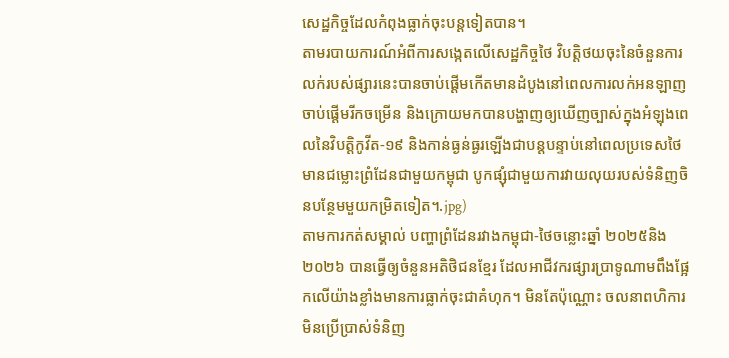សេដ្ឋកិច្ចដែលកំពុងធ្លាក់ចុះបន្តទៀតបាន។
តាមរបាយការណ៍អំពីការសង្កេតលើសេដ្ឋកិច្ចថៃ វិបត្តិថយចុះនៃចំនួនការលក់របស់ផ្សារនេះបានចាប់ផ្ដើមកើតមានដំបូងនៅពេលការលក់អនឡាញចាប់ផ្ដើមរីកចម្រើន និងក្រោយមកបានបង្ហាញឲ្យឃើញច្បាស់ក្នុងអំឡុងពេលនៃវិបត្តិកូវីត-១៩ និងកាន់ធ្ងន់ធ្ងរឡើងជាបន្តបន្ទាប់នៅពេលប្រទេសថៃមានជម្លោះព្រំដែនជាមួយកម្ពុជា បូកផ្សុំជាមួយការវាយលុយរបស់ទំនិញចិនបន្ថែមមួយកម្រិតទៀត។.jpg)
តាមការកត់សម្គាល់ បញ្ហាព្រំដែនរវាងកម្ពុជា-ថៃចន្លោះឆ្នាំ ២០២៥និង ២០២៦ បានធ្វើឲ្យចំនួនអតិថិជនខ្មែរ ដែលអាជីវករផ្សារប្រាទូណាមពឹងផ្អែកលើយ៉ាងខ្លាំងមានការធ្លាក់ចុះជាគំហុក។ មិនតែប៉ុណ្ណោះ ចលនាពហិការមិនប្រើប្រាស់ទំនិញ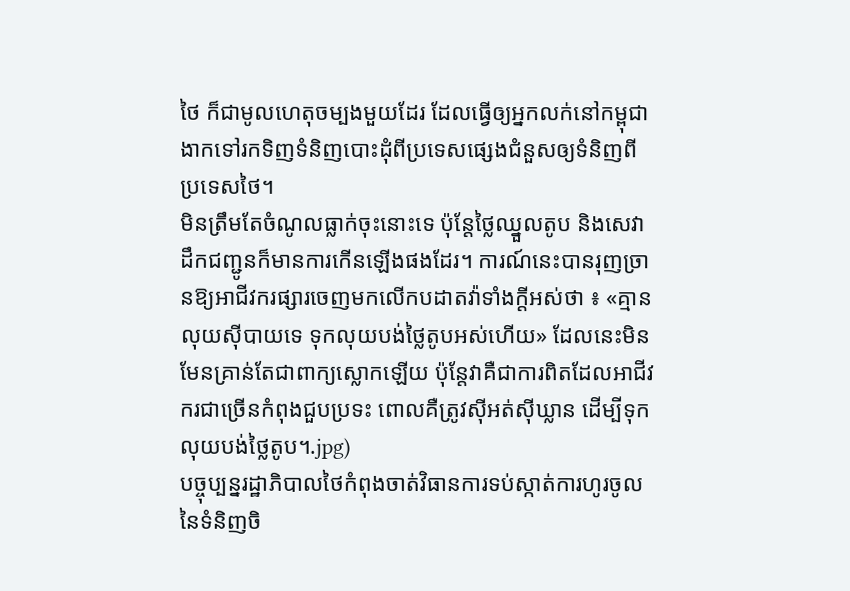ថៃ ក៏ជាមូលហេតុចម្បងមួយដែរ ដែលធ្វើឲ្យអ្នកលក់នៅកម្ពុជាងាកទៅរកទិញទំនិញបោះដុំពីប្រទេសផ្សេងជំនួសឲ្យទំនិញពីប្រទេសថៃ។
មិនត្រឹមតែចំណូលធ្លាក់ចុះនោះទេ ប៉ុន្តែថ្លៃឈ្នួលតូប និងសេវាដឹកជញ្ជូនក៏មានការកើនឡើងផងដែរ។ ការណ៍នេះបានរុញច្រានឱ្យអាជីវករផ្សារចេញមកលើកបដាតវ៉ាទាំងក្ដីអស់ថា ៖ «គ្មានលុយស៊ីបាយទេ ទុកលុយបង់ថ្លៃតូបអស់ហើយ» ដែលនេះមិនមែនគ្រាន់តែជាពាក្យស្លោកឡើយ ប៉ុន្តែវាគឺជាការពិតដែលអាជីវករជាច្រើនកំពុងជួបប្រទះ ពោលគឺត្រូវស៊ីអត់ស៊ីឃ្លាន ដើម្បីទុកលុយបង់ថ្លៃតូប។.jpg)
បច្ចុប្បន្នរដ្ឋាភិបាលថៃកំពុងចាត់វិធានការទប់ស្កាត់ការហូរចូលនៃទំនិញចិ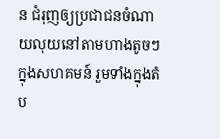ន ជំរុញឲ្យប្រជាជនចំណាយលុយនៅតាមហាងតូចៗក្នុងសហគមន៍ រួមទាំងក្នុងតំប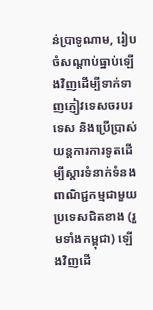ន់ប្រាទូណាម, រៀបចំសណ្ដាប់ធ្នាប់ឡើងវិញដើម្បីទាក់ទាញភ្ញៀវទេសចរបរទេស និងប្រើប្រាស់យន្តការការទូតដើម្បីស្តារទំនាក់ទំនងពាណិជ្ជកម្មជាមួយប្រទេសជិតខាង (រួមទាំងកម្ពុជា) ឡើងវិញដើ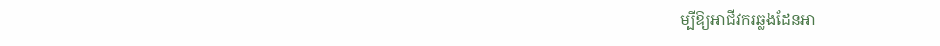ម្បីឱ្យអាជីវករឆ្លងដែនអា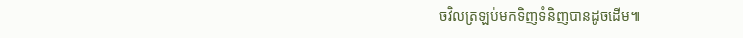ចវិលត្រឡប់មកទិញទំនិញបានដូចដើម៕